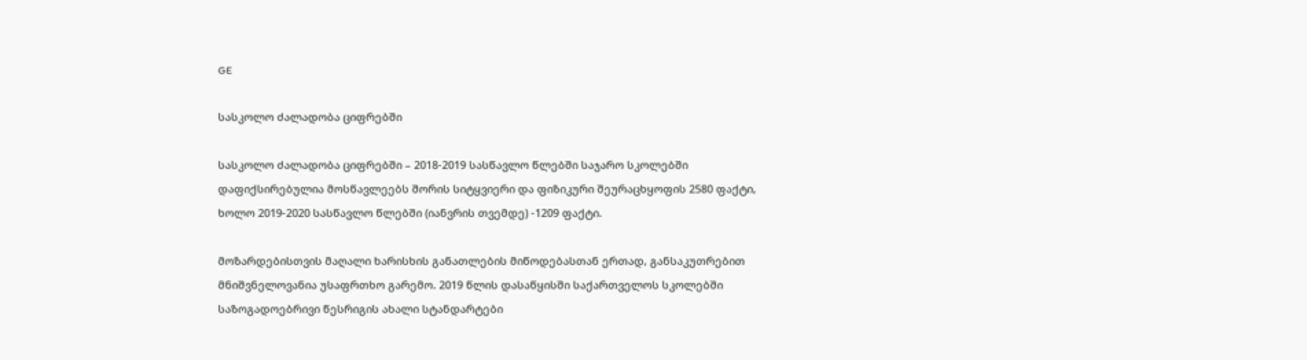GE

სასკოლო ძალადობა ციფრებში

სასკოლო ძალადობა ციფრებში – 2018-2019 სასწავლო წლებში საჯარო სკოლებში დაფიქსირებულია მოსწავლეებს შორის სიტყვიერი და ფიზიკური შეურაცხყოფის 2580 ფაქტი, ხოლო 2019-2020 სასწავლო წლებში (იანვრის თვემდე) -1209 ფაქტი.

მოზარდებისთვის მაღალი ხარისხის განათლების მიწოდებასთან ერთად, განსაკუთრებით მნიშვნელოვანია უსაფრთხო გარემო. 2019 წლის დასაწყისში საქართველოს სკოლებში საზოგადოებრივი წესრიგის ახალი სტანდარტები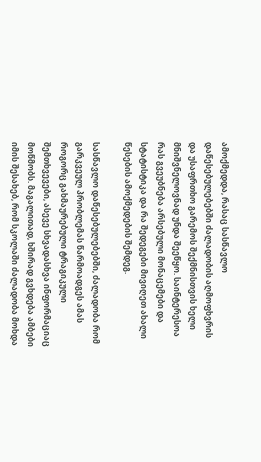ამოქმედდა, რასაც სასწავლო დაწესებულებებში ძალადობის აღმოფხვრის და უსაფრთხო გარემოს შექმნისთვის ხელი მნიშვნელოვნად უნდა შეეწყო. საინტერესოა რას გვეუბნება არსებული მონაცემები და სტატისტიკა და რა შედეგები მივიღეთ ახალი წესების ამოქმედების შემდეგ.

სასწავლო დაწესებულებებში, ძალადობა რომ გარკვეულ პრობლემას წარმოადგეს ამას როგორც გახმაურებული ტრაგიკული შემთხვევები, ასევე სხვადასხვა ინფორმაციაც მოწმობს. მაგალითად, ხშირად გვხდება ამბები იმის შესახებ, რომ სკოლაში ძალადობა მოხდა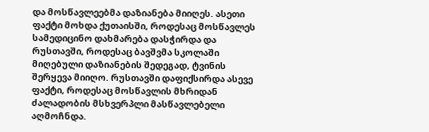და მოსწავლეებმა დაზიანება მიიღეს. ასეთი ფაქტი მოხდა ქუთაისში, როდესაც მოსწავლეს სამედიცინო დახმარება დასჭირდა და რუსთავში, როდესაც ბავშვმა სკოლაში მიღებული დაზიანების შედეგად, ტვინის შერყევა მიიღო. რუსთავში დაფიქსირდა ასევე ფაქტი, როდესაც მოსწავლის მხრიდან ძალადობის მსხვერპლი მასწავლებელი აღმოჩნდა.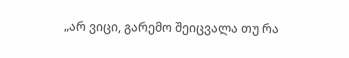„არ ვიცი, გარემო შეიცვალა თუ რა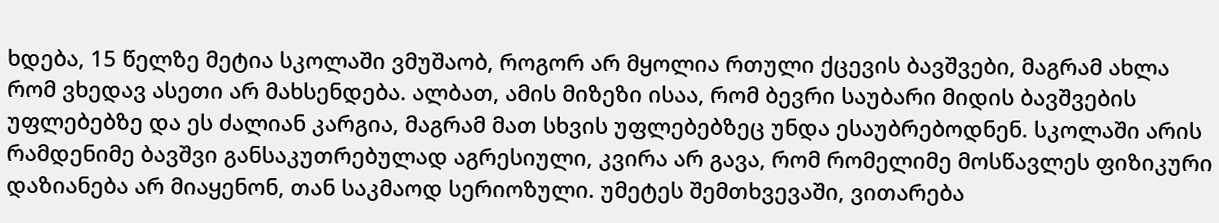ხდება, 15 წელზე მეტია სკოლაში ვმუშაობ, როგორ არ მყოლია რთული ქცევის ბავშვები, მაგრამ ახლა რომ ვხედავ ასეთი არ მახსენდება. ალბათ, ამის მიზეზი ისაა, რომ ბევრი საუბარი მიდის ბავშვების უფლებებზე და ეს ძალიან კარგია, მაგრამ მათ სხვის უფლებებზეც უნდა ესაუბრებოდნენ. სკოლაში არის რამდენიმე ბავშვი განსაკუთრებულად აგრესიული, კვირა არ გავა, რომ რომელიმე მოსწავლეს ფიზიკური დაზიანება არ მიაყენონ, თან საკმაოდ სერიოზული. უმეტეს შემთხვევაში, ვითარება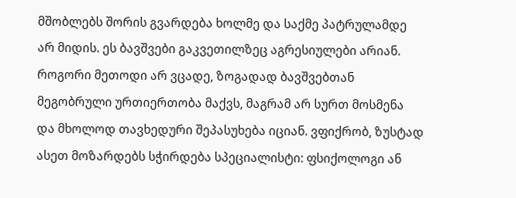მშობლებს შორის გვარდება ხოლმე და საქმე პატრულამდე არ მიდის. ეს ბავშვები გაკვეთილზეც აგრესიულები არიან. როგორი მეთოდი არ ვცადე, ზოგადად ბავშვებთან მეგობრული ურთიერთობა მაქვს, მაგრამ არ სურთ მოსმენა და მხოლოდ თავხედური შეპასუხება იციან. ვფიქრობ, ზუსტად ასეთ მოზარდებს სჭირდება სპეციალისტი: ფსიქოლოგი ან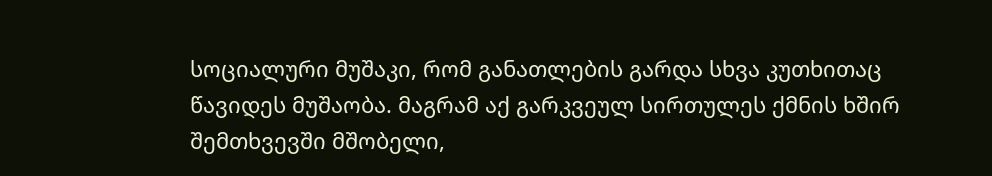სოციალური მუშაკი, რომ განათლების გარდა სხვა კუთხითაც წავიდეს მუშაობა. მაგრამ აქ გარკვეულ სირთულეს ქმნის ხშირ შემთხვევში მშობელი,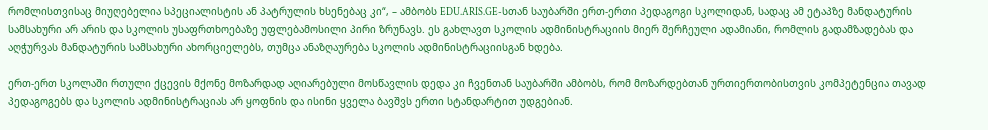რომლისთვისაც მიუღებელია სპეციალისტის ან პატრულის ხსენებაც კი“, – ამბობს EDU.ARIS.GE-სთან საუბარში ერთ-ერთი პედაგოგი სკოლიდან, სადაც ამ ეტაპზე მანდატურის სამსახური არ არის და სკოლის უსაფრთხოებაზე უფლებამოსილი პირი ზრუნავს. ეს გახლავთ სკოლის ადმინისტრაციის მიერ შერჩეული ადამიანი, რომლის გადამზადებას და აღჭურვას მანდატურის სამსახური ახორციელებს, თუმცა ანაზღაურება სკოლის ადმინისტრაციისგან ხდება.

ერთ-ერთ სკოლაში რთული ქცევის მქონე მოზარდად აღიარებული მოსწავლის დედა კი ჩვენთან საუბარში ამბობს, რომ მოზარდებთან ურთიერთობისთვის კომპეტენცია თავად პედაგოგებს და სკოლის ადმინისტრაციას არ ყოფნის და ისინი ყველა ბავშვს ერთი სტანდარტით უდგებიან.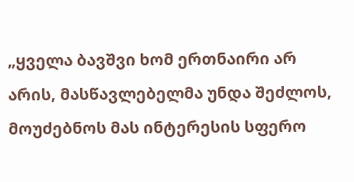„ყველა ბავშვი ხომ ერთნაირი არ არის, მასწავლებელმა უნდა შეძლოს, მოუძებნოს მას ინტერესის სფერო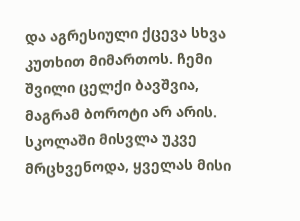და აგრესიული ქცევა სხვა კუთხით მიმართოს. ჩემი შვილი ცელქი ბავშვია, მაგრამ ბოროტი არ არის. სკოლაში მისვლა უკვე მრცხვენოდა, ყველას მისი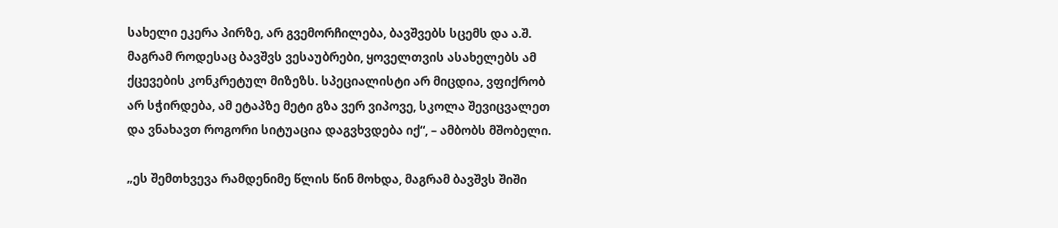სახელი ეკერა პირზე, არ გვემორჩილება, ბავშვებს სცემს და ა.შ. მაგრამ როდესაც ბავშვს ვესაუბრები, ყოველთვის ასახელებს ამ ქცევების კონკრეტულ მიზეზს. სპეციალისტი არ მიცდია, ვფიქრობ არ სჭირდება, ამ ეტაპზე მეტი გზა ვერ ვიპოვე, სკოლა შევიცვალეთ და ვნახავთ როგორი სიტუაცია დაგვხვდება იქ“, – ამბობს მშობელი.

„ეს შემთხვევა რამდენიმე წლის წინ მოხდა, მაგრამ ბავშვს შიში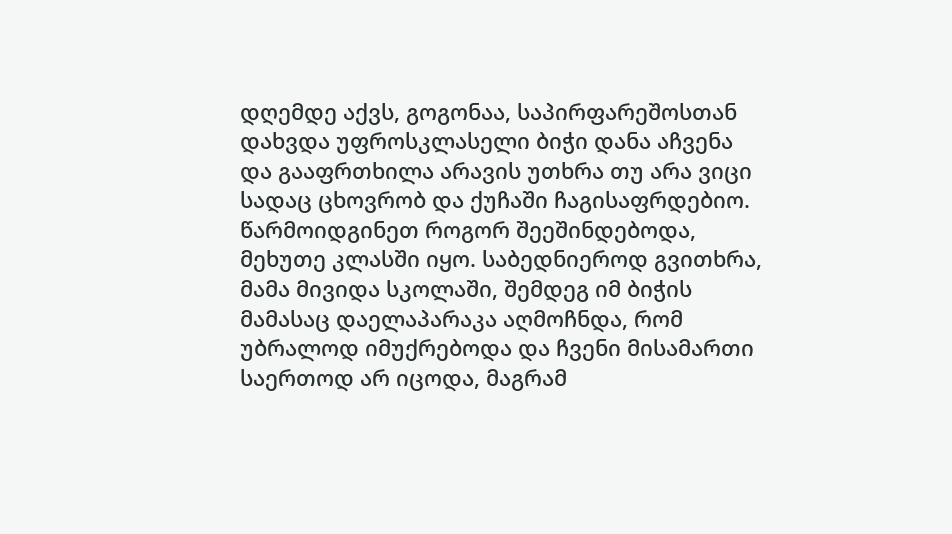დღემდე აქვს, გოგონაა, საპირფარეშოსთან დახვდა უფროსკლასელი ბიჭი დანა აჩვენა და გააფრთხილა არავის უთხრა თუ არა ვიცი სადაც ცხოვრობ და ქუჩაში ჩაგისაფრდებიო. წარმოიდგინეთ როგორ შეეშინდებოდა, მეხუთე კლასში იყო. საბედნიეროდ გვითხრა, მამა მივიდა სკოლაში, შემდეგ იმ ბიჭის მამასაც დაელაპარაკა აღმოჩნდა, რომ უბრალოდ იმუქრებოდა და ჩვენი მისამართი საერთოდ არ იცოდა, მაგრამ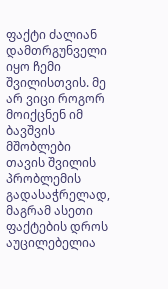ფაქტი ძალიან დამთრგუნველი იყო ჩემი შვილისთვის. მე არ ვიცი როგორ მოიქცნენ იმ ბავშვის მშობლები თავის შვილის პრობლემის გადასაჭრელად, მაგრამ ასეთი ფაქტების დროს აუცილებელია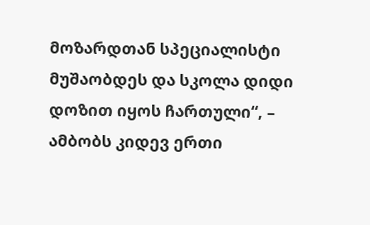მოზარდთან სპეციალისტი მუშაობდეს და სკოლა დიდი დოზით იყოს ჩართული“, – ამბობს კიდევ ერთი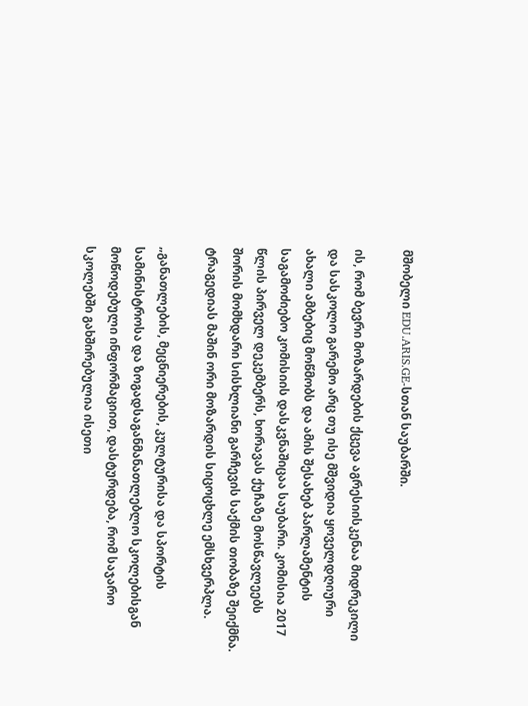მშობელი EDU.ARIS.GE-სთან საუბარში.

ის, რომ ბევრი მოზარდების ქცევა აგრესიისკენაა მიდრეკილი და სასკოლო გარემო არც თუ ისე მშვიდია ყოველდღიური ახალი ამბებიც მოწმობს და ამის შესახებ პარლამენტის საგამოძიებო კომისიის დასკვნაშიცაა საუბარი. კომისია 2017 წლის პირველ დეკემბერს, ხორავას ქუჩაზე მოსწავლეებს შორის მომხდარი სისხლიანი გარჩევის საქმის თობაზე შეიქმნა. ტრაგედიას მაშინ ორი მოზარდის სიცოცხლე ემსხვერპლა.

„განათლების, მეცნიერების, კულტურისა და სპორტის სამინისტროსა და ზოგადსაგანმანათლებლო სკოლებისგან მოწოდებული ინფორმაციით, დასტურდება, რომ საჯარო სკოლებში გახშირებულია ისეთი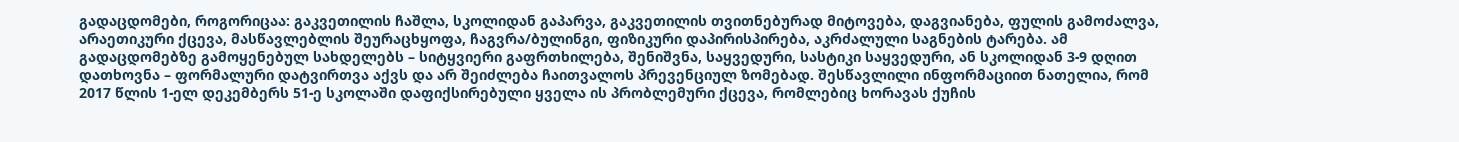გადაცდომები, როგორიცაა: გაკვეთილის ჩაშლა, სკოლიდან გაპარვა, გაკვეთილის თვითნებურად მიტოვება, დაგვიანება, ფულის გამოძალვა, არაეთიკური ქცევა, მასწავლებლის შეურაცხყოფა, ჩაგვრა/ბულინგი, ფიზიკური დაპირისპირება, აკრძალული საგნების ტარება. ამ გადაცდომებზე გამოყენებულ სახდელებს – სიტყვიერი გაფრთხილება, შენიშვნა, საყვედური, სასტიკი საყვედური, ან სკოლიდან 3-9 დღით დათხოვნა – ფორმალური დატვირთვა აქვს და არ შეიძლება ჩაითვალოს პრევენციულ ზომებად. შესწავლილი ინფორმაციით ნათელია, რომ 2017 წლის 1-ელ დეკემბერს 51-ე სკოლაში დაფიქსირებული ყველა ის პრობლემური ქცევა, რომლებიც ხორავას ქუჩის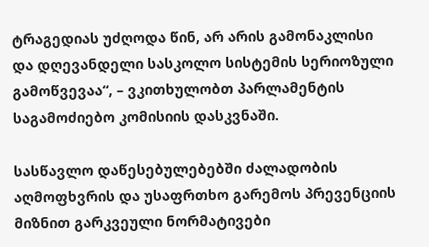ტრაგედიას უძღოდა წინ, არ არის გამონაკლისი და დღევანდელი სასკოლო სისტემის სერიოზული გამოწვევაა“, – ვკითხულობთ პარლამენტის საგამოძიებო კომისიის დასკვნაში.

სასწავლო დაწესებულებებში ძალადობის აღმოფხვრის და უსაფრთხო გარემოს პრევენციის მიზნით გარკვეული ნორმატივები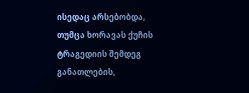ისედაც არსებობდა, თუმცა ხორავას ქუჩის ტრაგედიის შემდეგ განათლების,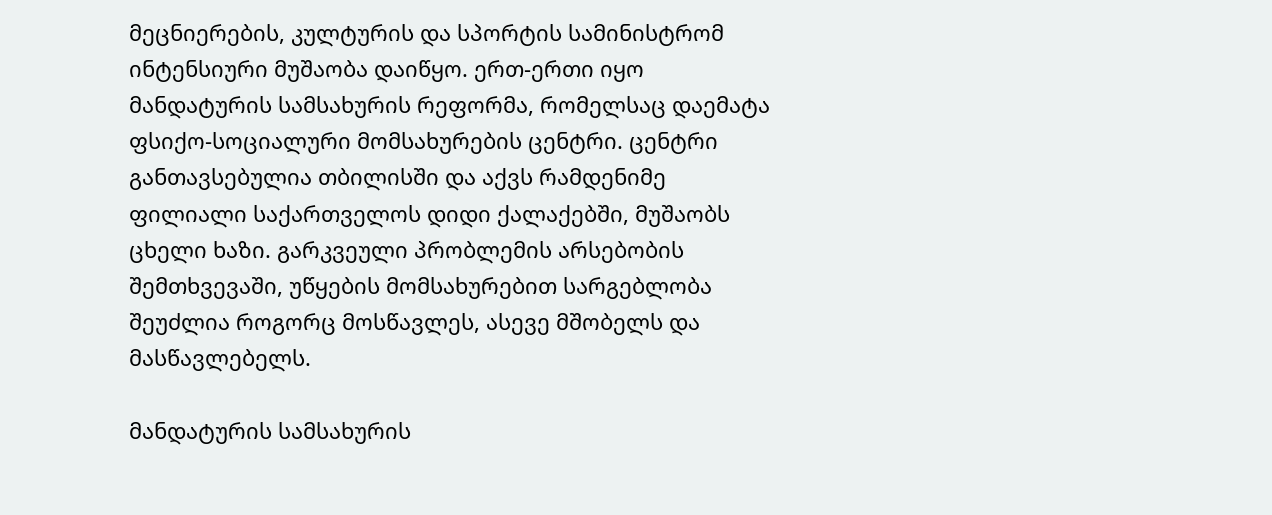მეცნიერების, კულტურის და სპორტის სამინისტრომ  ინტენსიური მუშაობა დაიწყო. ერთ-ერთი იყო მანდატურის სამსახურის რეფორმა, რომელსაც დაემატა ფსიქო-სოციალური მომსახურების ცენტრი. ცენტრი განთავსებულია თბილისში და აქვს რამდენიმე ფილიალი საქართველოს დიდი ქალაქებში, მუშაობს ცხელი ხაზი. გარკვეული პრობლემის არსებობის შემთხვევაში, უწყების მომსახურებით სარგებლობა შეუძლია როგორც მოსწავლეს, ასევე მშობელს და მასწავლებელს.

მანდატურის სამსახურის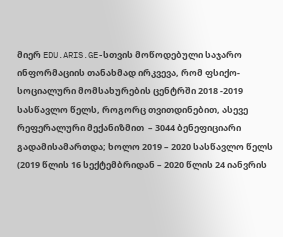მიერ EDU.ARIS.GE-სთვის მოწოდებული საჯარო ინფორმაციის თანახმად ირკვევა, რომ ფსიქო-სოციალური მომსახურების ცენტრში 2018 -2019 სასწავლო წელს, როგორც თვითდინებით, ასევე რეფერალური მექანიზმით  – 3044 ბენეფიციარი გადამისამართდა; ხოლო 2019 – 2020 სასწავლო წელს (2019 წლის 16 სექტემბრიდან – 2020 წლის 24 იანვრის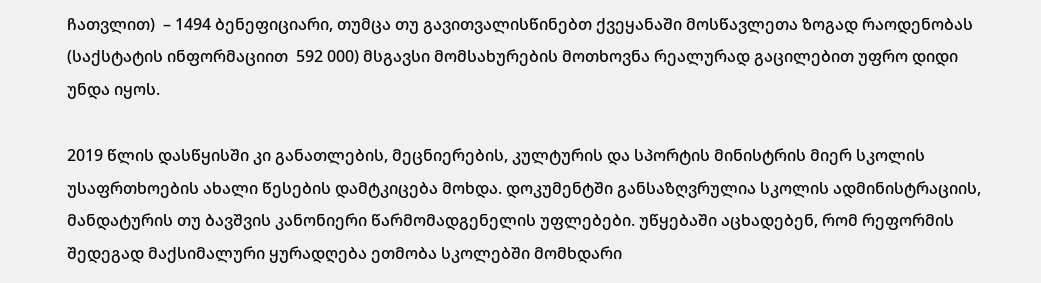ჩათვლით)  – 1494 ბენეფიციარი, თუმცა თუ გავითვალისწინებთ ქვეყანაში მოსწავლეთა ზოგად რაოდენობას (საქსტატის ინფორმაციით  592 000) მსგავსი მომსახურების მოთხოვნა რეალურად გაცილებით უფრო დიდი უნდა იყოს.

2019 წლის დასწყისში კი განათლების, მეცნიერების, კულტურის და სპორტის მინისტრის მიერ სკოლის უსაფრთხოების ახალი წესების დამტკიცება მოხდა. დოკუმენტში განსაზღვრულია სკოლის ადმინისტრაციის, მანდატურის თუ ბავშვის კანონიერი წარმომადგენელის უფლებები. უწყებაში აცხადებენ, რომ რეფორმის შედეგად მაქსიმალური ყურადღება ეთმობა სკოლებში მომხდარი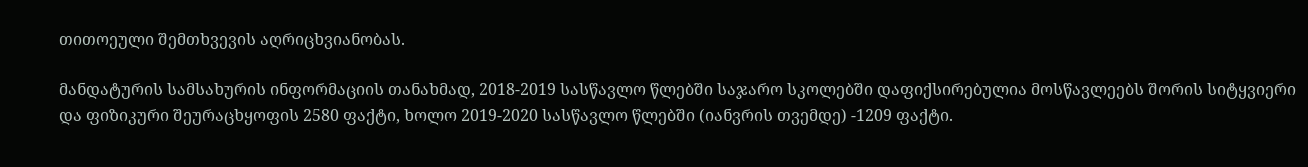თითოეული შემთხვევის აღრიცხვიანობას.

მანდატურის სამსახურის ინფორმაციის თანახმად, 2018-2019 სასწავლო წლებში საჯარო სკოლებში დაფიქსირებულია მოსწავლეებს შორის სიტყვიერი და ფიზიკური შეურაცხყოფის 2580 ფაქტი, ხოლო 2019-2020 სასწავლო წლებში (იანვრის თვემდე) -1209 ფაქტი.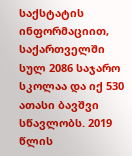საქსტატის ინფორმაციით, საქართველში სულ 2086 საჯარო სკოლაა და იქ 530 ათასი ბავშვი სწავლობს. 2019 წლის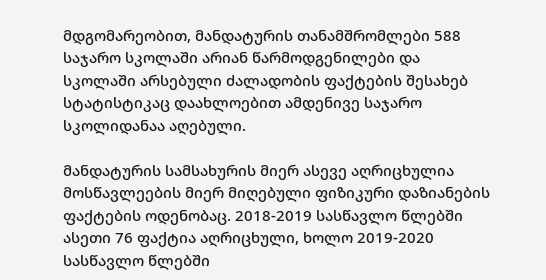მდგომარეობით, მანდატურის თანამშრომლები 588 საჯარო სკოლაში არიან წარმოდგენილები და სკოლაში არსებული ძალადობის ფაქტების შესახებ სტატისტიკაც დაახლოებით ამდენივე საჯარო სკოლიდანაა აღებული.

მანდატურის სამსახურის მიერ ასევე აღრიცხულია მოსწავლეების მიერ მიღებული ფიზიკური დაზიანების ფაქტების ოდენობაც. 2018-2019 სასწავლო წლებში ასეთი 76 ფაქტია აღრიცხული, ხოლო 2019-2020 სასწავლო წლებში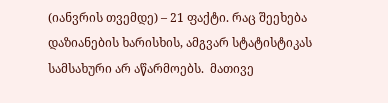(იანვრის თვემდე) – 21 ფაქტი. რაც შეეხება დაზიანების ხარისხის, ამგვარ სტატისტიკას სამსახური არ აწარმოებს.  მათივე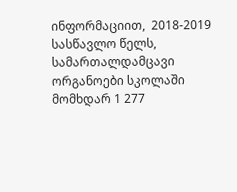ინფორმაციით,  2018-2019 სასწავლო წელს, სამართალდამცავი ორგანოები სკოლაში მომხდარ 1 277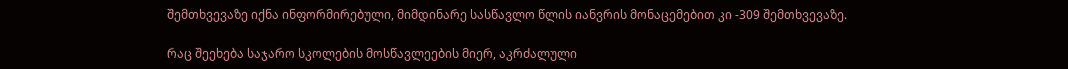შემთხვევაზე იქნა ინფორმირებული, მიმდინარე სასწავლო წლის იანვრის მონაცემებით კი -309 შემთხვევაზე.

რაც შეეხება საჯარო სკოლების მოსწავლეების მიერ, აკრძალული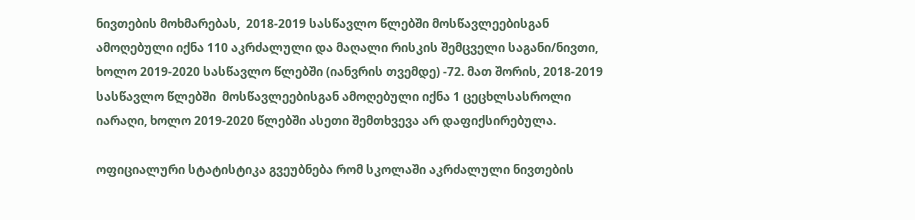ნივთების მოხმარებას,  2018-2019 სასწავლო წლებში მოსწავლეებისგან ამოღებული იქნა 110 აკრძალული და მაღალი რისკის შემცველი საგანი/ნივთი, ხოლო 2019-2020 სასწავლო წლებში (იანვრის თვემდე) -72. მათ შორის, 2018-2019 სასწავლო წლებში  მოსწავლეებისგან ამოღებული იქნა 1 ცეცხლსასროლი იარაღი, ხოლო 2019-2020 წლებში ასეთი შემთხვევა არ დაფიქსირებულა.

ოფიციალური სტატისტიკა გვეუბნება რომ სკოლაში აკრძალული ნივთების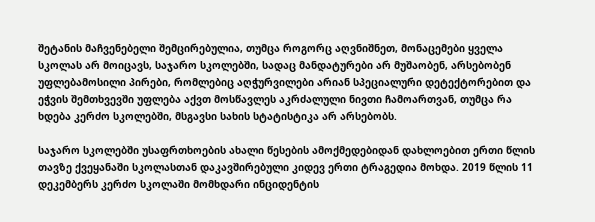შეტანის მაჩვენებელი შემცირებულია, თუმცა როგორც აღვნიშნეთ, მონაცემები ყველა სკოლას არ მოიცავს, საჯარო სკოლებში, სადაც მანდატურები არ მუშაობენ, არსებობენ უფლებამოსილი პირები, რომლებიც აღჭურვილები არიან სპეციალური დეტექტორებით და ეჭვის შემთხვევში უფლება აქვთ მოსწავლეს აკრძალული ნივთი ჩამოართვან, თუმცა რა ხდება კერძო სკოლებში, მსგავსი სახის სტატისტიკა არ არსებობს.

საჯარო სკოლებში უსაფრთხოების ახალი წესების ამოქმედებიდან დახლოებით ერთი წლის თავზე ქვეყანაში სკოლასთან დაკავშირებული კიდევ ერთი ტრაგედია მოხდა. 2019 წლის 11 დეკემბერს კერძო სკოლაში მომხდარი ინციდენტის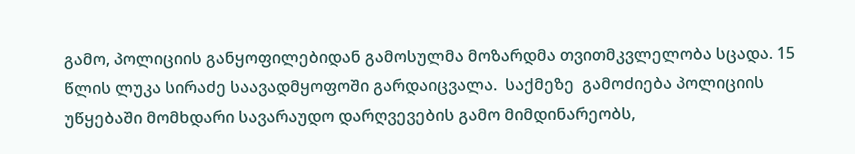გამო, პოლიციის განყოფილებიდან გამოსულმა მოზარდმა თვითმკვლელობა სცადა. 15 წლის ლუკა სირაძე საავადმყოფოში გარდაიცვალა.  საქმეზე  გამოძიება პოლიციის უწყებაში მომხდარი სავარაუდო დარღვევების გამო მიმდინარეობს,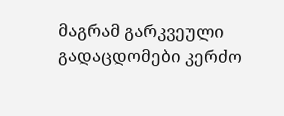მაგრამ გარკვეული გადაცდომები კერძო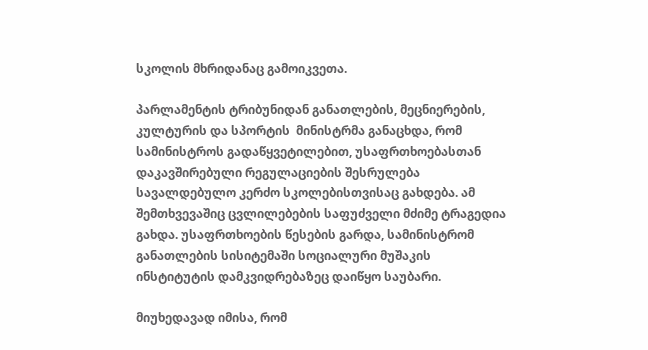სკოლის მხრიდანაც გამოიკვეთა.

პარლამენტის ტრიბუნიდან განათლების, მეცნიერების, კულტურის და სპორტის  მინისტრმა განაცხდა, რომ სამინისტროს გადაწყვეტილებით, უსაფრთხოებასთან დაკავშირებული რეგულაციების შესრულება სავალდებულო კერძო სკოლებისთვისაც გახდება. ამ შემთხვევაშიც ცვლილებების საფუძველი მძიმე ტრაგედია გახდა. უსაფრთხოების წესების გარდა, სამინისტრომ განათლების სისიტემაში სოციალური მუშაკის ინსტიტუტის დამკვიდრებაზეც დაიწყო საუბარი.

მიუხედავად იმისა, რომ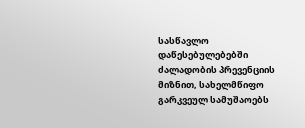სასწავლო დაწესებულებებში ძალადობის პრევენციის მიზნით, სახელმწიფო გარკვეულ სამუშაოებს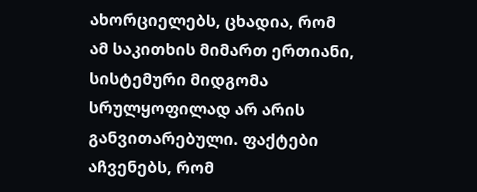ახორციელებს, ცხადია, რომ ამ საკითხის მიმართ ერთიანი, სისტემური მიდგომა სრულყოფილად არ არის განვითარებული. ფაქტები აჩვენებს, რომ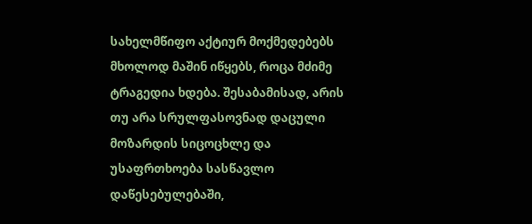სახელმწიფო აქტიურ მოქმედებებს მხოლოდ მაშინ იწყებს, როცა მძიმე ტრაგედია ხდება. შესაბამისად, არის თუ არა სრულფასოვნად დაცული მოზარდის სიცოცხლე და უსაფრთხოება სასწავლო დაწესებულებაში,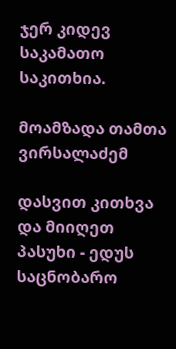ჯერ კიდევ საკამათო საკითხია.

მოამზადა თამთა ვირსალაძემ

დასვით კითხვა და მიიღეთ პასუხი - ედუს საცნობარო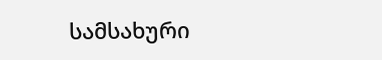სამსახური